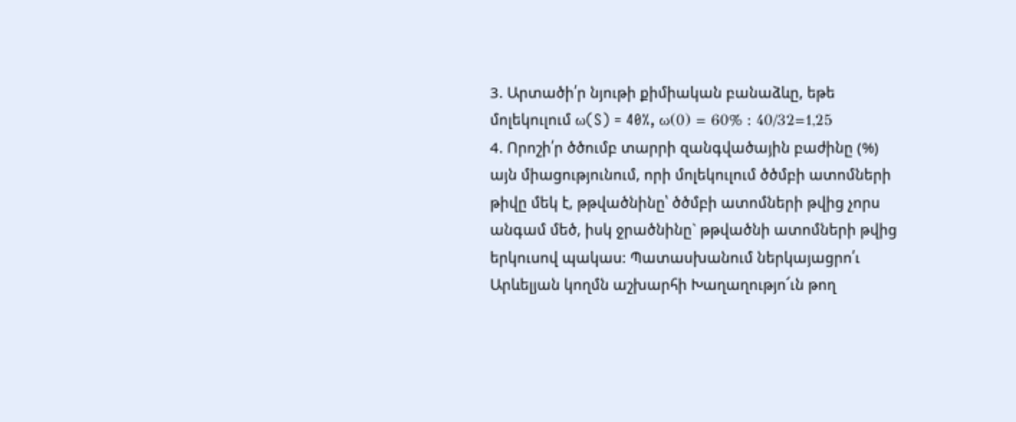3. Արտածի՛ր նյութի քիմիական բանաձևը, եթե մոլեկուլում ω(S) = 40%, ω(0) = 60% : 40/32=1,25
4. Որոշի՛ր ծծումբ տարրի զանգվածային բաժինը (%) այն միացությունում, որի մոլեկուլում ծծմբի ատոմների թիվը մեկ է, թթվածնինը՝ ծծմբի ատոմների թվից չորս անգամ մեծ, իսկ ջրածնինը` թթվածնի ատոմների թվից երկուսով պակաս: Պատասխանում ներկայացրո՛ւ
Արևելյան կողմն աշխարհի Խաղաղությո՜ւն թող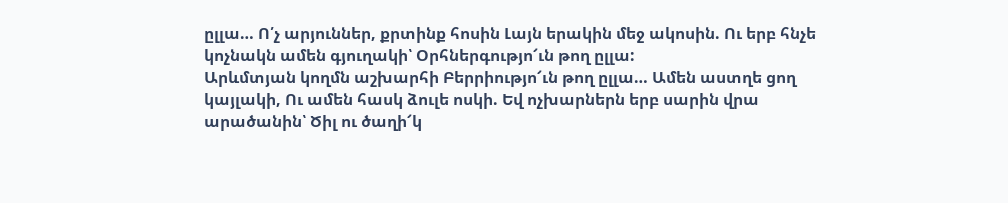ըլլա… Ո՛չ արյուններ, քրտինք հոսին Լայն երակին մեջ ակոսին. Ու երբ հնչե կոչնակն ամեն գյուղակի՝ Օրհներգությո՜ւն թող ըլլա:
Արևմտյան կողմն աշխարհի Բերրիությո՜ւն թող ըլլա… Ամեն աստղե ցող կայլակի, Ու ամեն հասկ ձուլե ոսկի. Եվ ոչխարներն երբ սարին վրա արածանին՝ Ծիլ ու ծաղի՜կ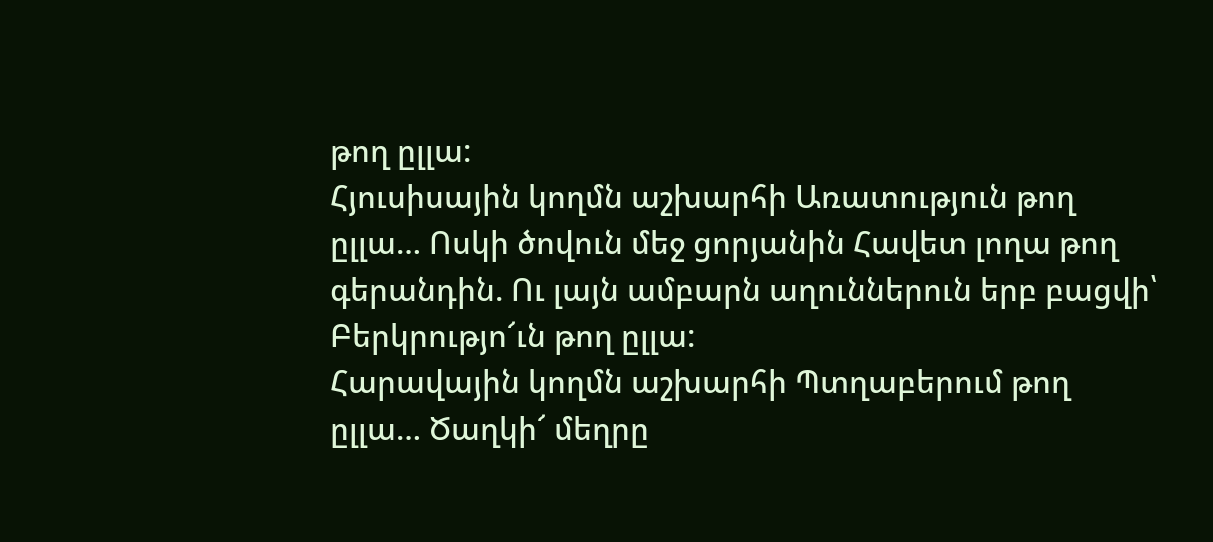թող ըլլա:
Հյուսիսային կողմն աշխարհի Առատություն թող ըլլա… Ոսկի ծովուն մեջ ցորյանին Հավետ լողա թող գերանդին. Ու լայն ամբարն աղուններուն երբ բացվի՝ Բերկրությո՜ւն թող ըլլա:
Հարավային կողմն աշխարհի Պտղաբերում թող ըլլա… Ծաղկի՜ մեղրը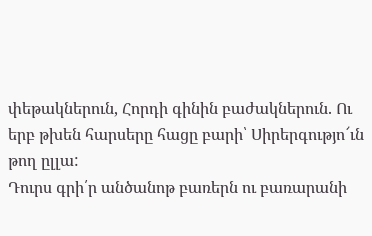փեթակներուն, Հորդի գինին բաժակներուն. Ու երբ թխեն հարսերը հացը բարի՝ Սիրերգությո՜ւն թող ըլլա:
Դուրս գրի՛ր անծանոթ բառերն ու բառարանի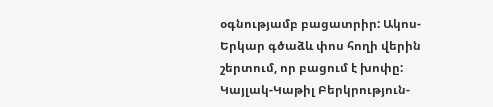օգնությամբ բացատրիր: Ակոս-Երկար գծաձև փոս հողի վերին շերտում, որ բացում է խոփը: Կայլակ-Կաթիլ Բերկրություն-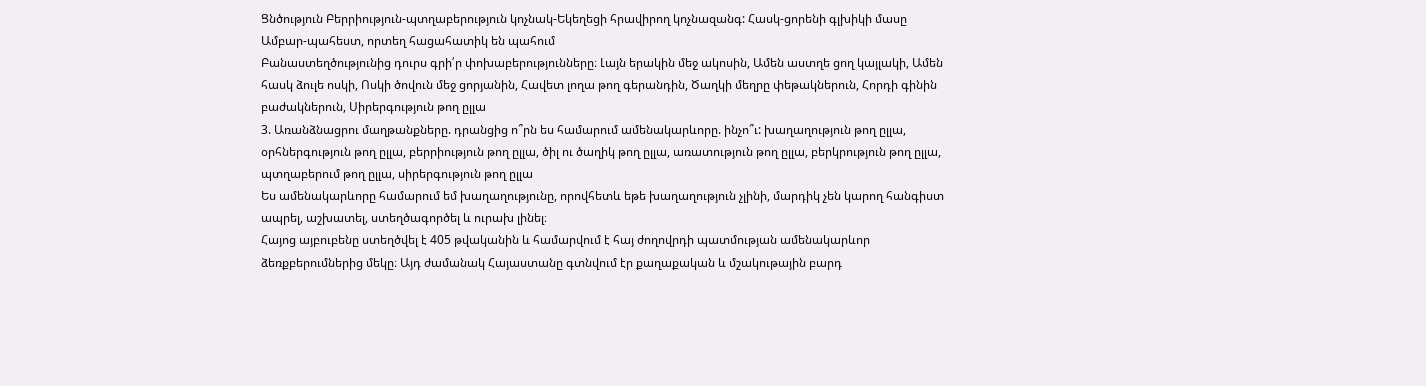Ցնծություն Բերրիություն-պտղաբերություն կոչնակ-Եկեղեցի հրավիրող կոչնազանգ: Հասկ-ցորենի գլխիկի մասը Ամբար-պահեստ, որտեղ հացահատիկ են պահում
Բանաստեղծությունից դուրս գրի՛ր փոխաբերությունները։ Լայն երակին մեջ ակոսին, Ամեն աստղե ցող կայլակի, Ամեն հասկ ձուլե ոսկի, Ոսկի ծովուն մեջ ցորյանին, Հավետ լողա թող գերանդին, Ծաղկի մեղրը փեթակներուն, Հորդի գինին բաժակներուն, Սիրերգություն թող ըլլա
3. Առանձնացրու մաղթանքները. դրանցից ո՞րն ես համարում ամենակարևորը. ինչո՞ւ: խաղաղություն թող ըլլա, օրհներգություն թող ըլլա, բերրիություն թող ըլլա, ծիլ ու ծաղիկ թող ըլլա, առատություն թող ըլլա, բերկրություն թող ըլլա, պտղաբերում թող ըլլա, սիրերգություն թող ըլլա
Ես ամենակարևորը համարում եմ խաղաղությունը, որովհետև եթե խաղաղություն չլինի, մարդիկ չեն կարող հանգիստ ապրել, աշխատել, ստեղծագործել և ուրախ լինել։
Հայոց այբուբենը ստեղծվել է 405 թվականին և համարվում է հայ ժողովրդի պատմության ամենակարևոր ձեռքբերումներից մեկը։ Այդ ժամանակ Հայաստանը գտնվում էր քաղաքական և մշակութային բարդ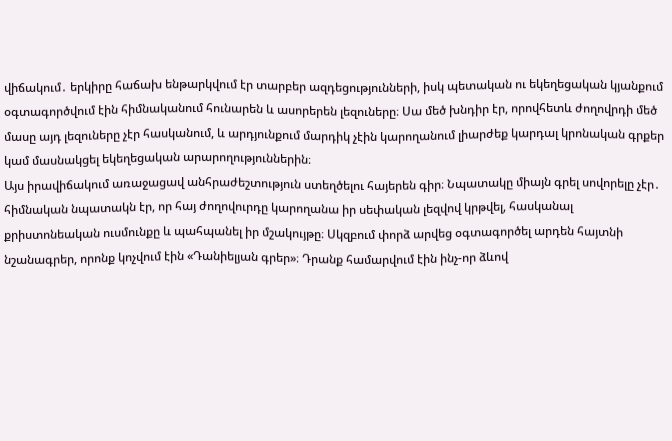վիճակում․ երկիրը հաճախ ենթարկվում էր տարբեր ազդեցությունների, իսկ պետական ու եկեղեցական կյանքում օգտագործվում էին հիմնականում հունարեն և ասորերեն լեզուները։ Սա մեծ խնդիր էր, որովհետև ժողովրդի մեծ մասը այդ լեզուները չէր հասկանում, և արդյունքում մարդիկ չէին կարողանում լիարժեք կարդալ կրոնական գրքեր կամ մասնակցել եկեղեցական արարողություններին։
Այս իրավիճակում առաջացավ անհրաժեշտություն ստեղծելու հայերեն գիր։ Նպատակը միայն գրել սովորելը չէր․ հիմնական նպատակն էր, որ հայ ժողովուրդը կարողանա իր սեփական լեզվով կրթվել, հասկանալ քրիստոնեական ուսմունքը և պահպանել իր մշակույթը։ Սկզբում փորձ արվեց օգտագործել արդեն հայտնի նշանագրեր, որոնք կոչվում էին «Դանիելյան գրեր»։ Դրանք համարվում էին ինչ-որ ձևով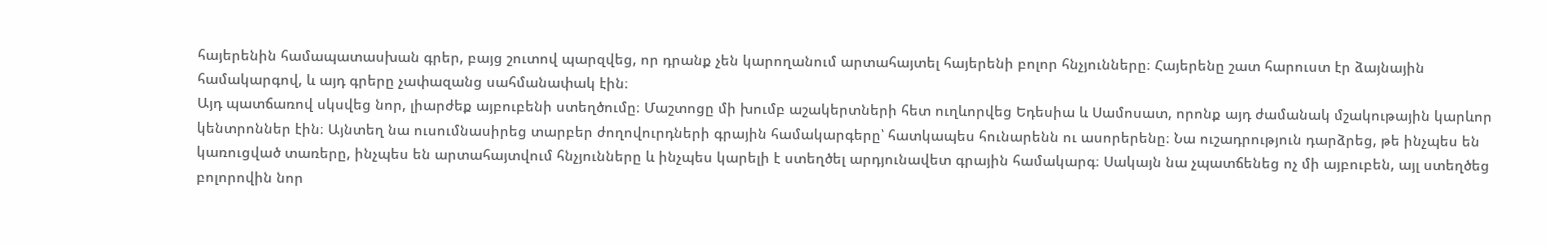հայերենին համապատասխան գրեր, բայց շուտով պարզվեց, որ դրանք չեն կարողանում արտահայտել հայերենի բոլոր հնչյունները։ Հայերենը շատ հարուստ էր ձայնային համակարգով, և այդ գրերը չափազանց սահմանափակ էին։
Այդ պատճառով սկսվեց նոր, լիարժեք այբուբենի ստեղծումը։ Մաշտոցը մի խումբ աշակերտների հետ ուղևորվեց Եդեսիա և Սամոսատ, որոնք այդ ժամանակ մշակութային կարևոր կենտրոններ էին։ Այնտեղ նա ուսումնասիրեց տարբեր ժողովուրդների գրային համակարգերը՝ հատկապես հունարենն ու ասորերենը։ Նա ուշադրություն դարձրեց, թե ինչպես են կառուցված տառերը, ինչպես են արտահայտվում հնչյունները և ինչպես կարելի է ստեղծել արդյունավետ գրային համակարգ։ Սակայն նա չպատճենեց ոչ մի այբուբեն, այլ ստեղծեց բոլորովին նոր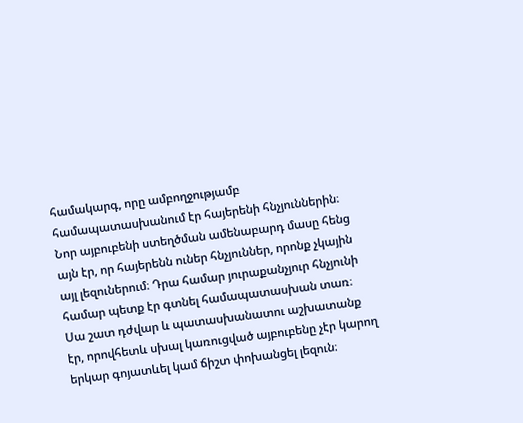համակարգ, որը ամբողջությամբ համապատասխանում էր հայերենի հնչյուններին։
Նոր այբուբենի ստեղծման ամենաբարդ մասը հենց այն էր, որ հայերենն ուներ հնչյուններ, որոնք չկային այլ լեզուներում։ Դրա համար յուրաքանչյուր հնչյունի համար պետք էր գտնել համապատասխան տառ։ Սա շատ դժվար և պատասխանատու աշխատանք էր, որովհետև սխալ կառուցված այբուբենը չէր կարող երկար գոյատևել կամ ճիշտ փոխանցել լեզուն։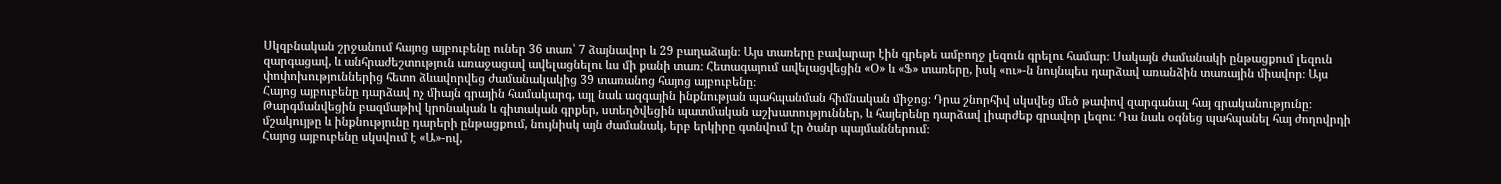Սկզբնական շրջանում հայոց այբուբենը ուներ 36 տառ՝ 7 ձայնավոր և 29 բաղաձայն։ Այս տառերը բավարար էին գրեթե ամբողջ լեզուն գրելու համար։ Սակայն ժամանակի ընթացքում լեզուն զարգացավ, և անհրաժեշտություն առաջացավ ավելացնելու ևս մի քանի տառ։ Հետագայում ավելացվեցին «Օ» և «Ֆ» տառերը, իսկ «ու»-ն նույնպես դարձավ առանձին տառային միավոր։ Այս փոփոխություններից հետո ձևավորվեց ժամանակակից 39 տառանոց հայոց այբուբենը։
Հայոց այբուբենը դարձավ ոչ միայն գրային համակարգ, այլ նաև ազգային ինքնության պահպանման հիմնական միջոց։ Դրա շնորհիվ սկսվեց մեծ թափով զարգանալ հայ գրականությունը։ Թարգմանվեցին բազմաթիվ կրոնական և գիտական գրքեր, ստեղծվեցին պատմական աշխատություններ, և հայերենը դարձավ լիարժեք գրավոր լեզու։ Դա նաև օգնեց պահպանել հայ ժողովրդի մշակույթը և ինքնությունը դարերի ընթացքում, նույնիսկ այն ժամանակ, երբ երկիրը գտնվում էր ծանր պայմաններում։
Հայոց այբուբենը սկսվում է «Ա»-ով,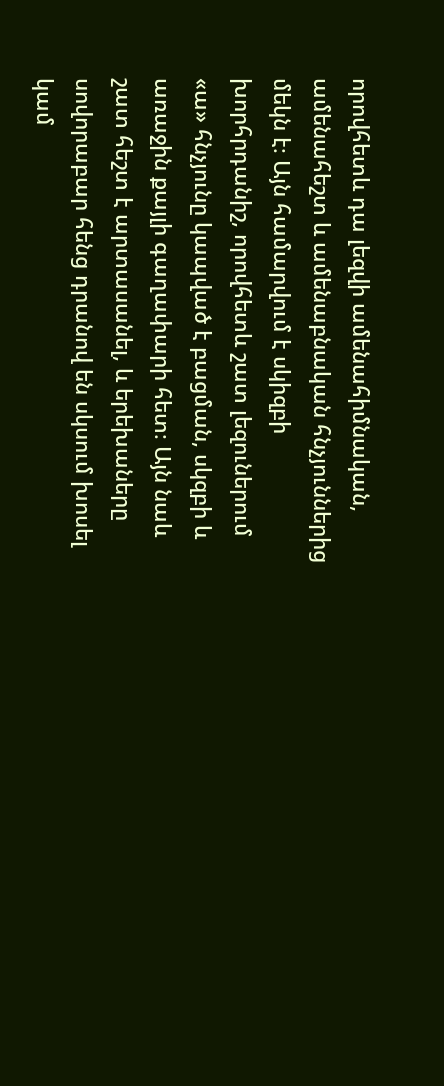որովհետև դա լեզվի ամենահիմնական, ամենահեշտ և ամենաբնական հնչյուններից մեկն է։ Այն համարվում է սկիզբի խորհրդանիշ, որովհետև շատ լեզուներում «ա» հնչյունը կապված է բացման, սկզբի և առաջին քայլի գաղափարի հետ։ Այն նաև շատ հեշտ է արտասանել, և երեխաները սովորաբար հենց դրանով են սկսում խոսել կամ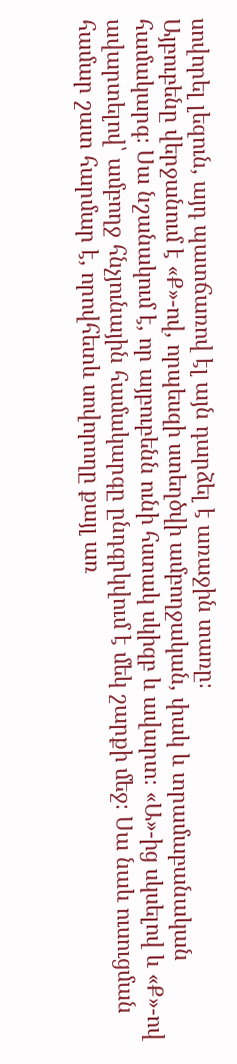սովորել լեզուն, այդ պատճառով էլ այն դարձել է առաջին տառը։
Այբուբենը վերջանում է «Ք»-ով, որպեսզի ստեղծվի ամբողջական, փակ և տրամաբանական համակարգ։ Սա նշանակում է, որ այբուբենն ունի հստակ սկիզբ և ավարտ։ «Ա»-ից սկսելով և «Ք»-ով ավարտելով՝ ամբողջ հնչյունային համակարգը ընդգրկվում է մեկ շարքի մեջ։ Սա նաև ուսուցման համար շատ հարմար է, որովհետև սովորողը քայլ առ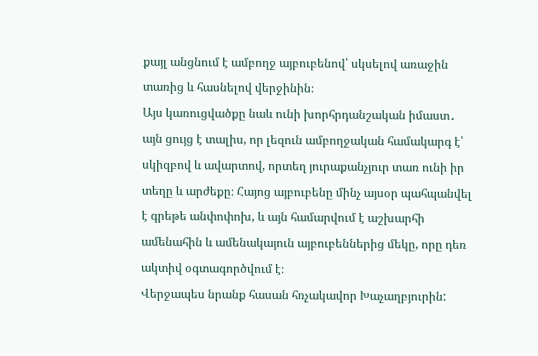քայլ անցնում է ամբողջ այբուբենով՝ սկսելով առաջին տառից և հասնելով վերջինին։
Այս կառուցվածքը նաև ունի խորհրդանշական իմաստ․ այն ցույց է տալիս, որ լեզուն ամբողջական համակարգ է՝ սկիզբով և ավարտով, որտեղ յուրաքանչյուր տառ ունի իր տեղը և արժեքը։ Հայոց այբուբենը մինչ այսօր պահպանվել է գրեթե անփոփոխ, և այն համարվում է աշխարհի ամենահին և ամենակայուն այբուբեններից մեկը, որը դեռ ակտիվ օգտագործվում է։
Վերջապես նրանք հասան հռչակավոր Խաչաղբյուրին: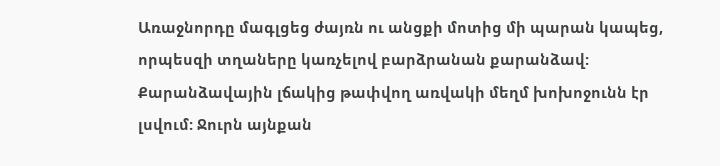Առաջնորդը մագլցեց ժայռն ու անցքի մոտից մի պարան կապեց, որպեսզի տղաները կառչելով բարձրանան քարանձավ: Քարանձավային լճակից թափվող առվակի մեղմ խոխոջունն էր լսվում: Ջուրն այնքան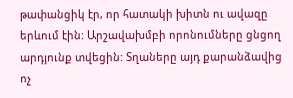թափանցիկ էր, որ հատակի խիտն ու ավազը երևում էին: Արշավախմբի որոնումները ցնցող արդյունք տվեցին: Տղաները այդ քարանձավից ոչ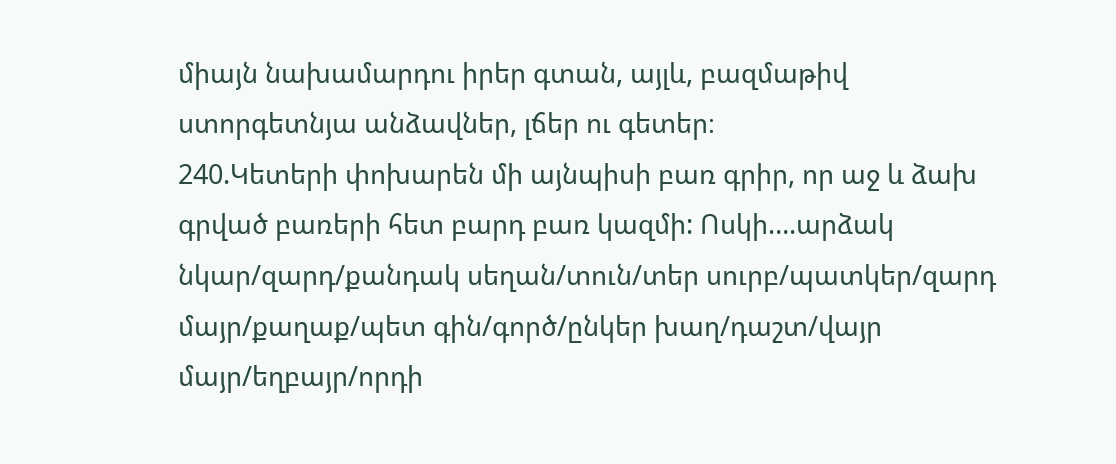միայն նախամարդու իրեր գտան, այլև, բազմաթիվ ստորգետնյա անձավներ, լճեր ու գետեր։
240.Կետերի փոխարեն մի այնպիսի բառ գրիր, որ աջ և ձախ գրված բառերի հետ բարդ բառ կազմի: Ոսկի….արձակ նկար/զարդ/քանդակ սեղան/տուն/տեր սուրբ/պատկեր/զարդ մայր/քաղաք/պետ գին/գործ/ընկեր խաղ/դաշտ/վայր մայր/եղբայր/որդի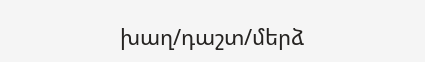խաղ/դաշտ/մերձ